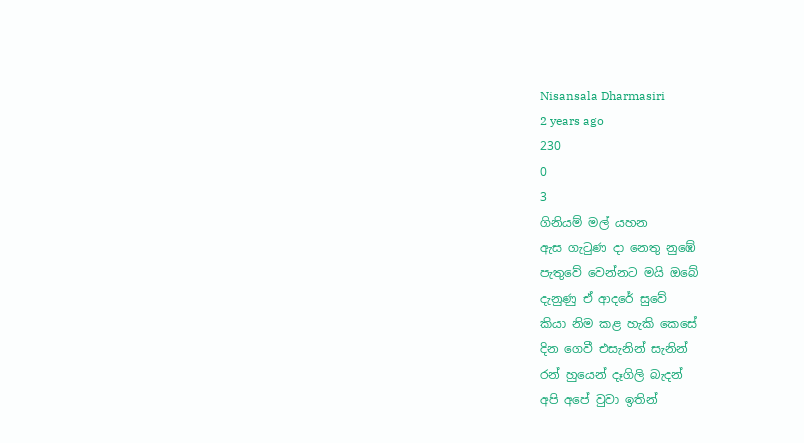Nisansala Dharmasiri
2 years ago
230
0
3
ගිනියම් මල් යහන
ඇස ගැටුණ දා නෙතු නුඹේ
පැතුවේ වෙන්නට මයි ඔබේ
දැනුණු ඒ ආදරේ සුවේ
කියා නිම කළ හැකි කෙසේ
දින ගෙවී එසැනින් සැනින්
රන් හුයෙන් දෑගිලි බැදන්
අපි අපේ වුවා ඉතින්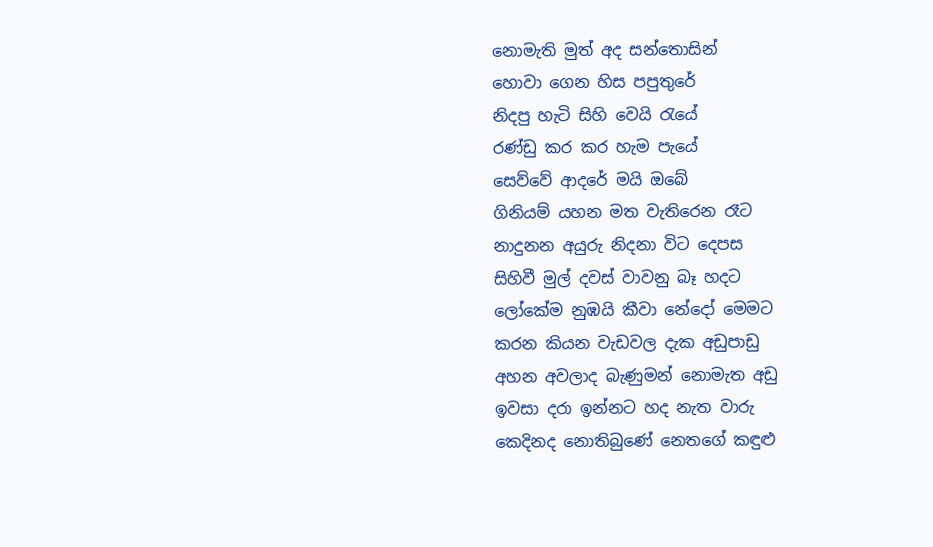නොමැති මුත් අද සන්තොසින්
හොවා ගෙන හිස පපුතුරේ
නිදපු හැටි සිහි වෙයි රැයේ
රණ්ඩු කර කර හැම පැයේ
සෙව්වේ ආදරේ මයි ඔබේ
ගිනියම් යහන මත වැතිරෙන රෑට
නාදුනන අයුරු නිදනා විට දෙපස
සිහිවී මුල් දවස් වාවනු බෑ හදට
ලෝකේම නුඹයි කීවා නේදෝ මෙමට
කරන කියන වැඩවල දැක අඩුපාඩු
අහන අවලාද බැණුමන් නොමැත අඩු
ඉවසා දරා ඉන්නට හද නැත වාරු
කෙදිනද නොතිබුණේ නෙතගේ කඳුළු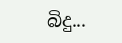බිදු...